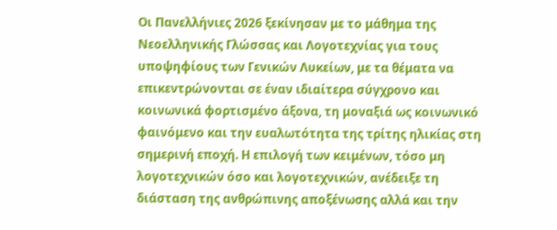Οι Πανελλήνιες 2026 ξεκίνησαν με το μάθημα της Νεοελληνικής Γλώσσας και Λογοτεχνίας για τους υποψηφίους των Γενικών Λυκείων, με τα θέματα να επικεντρώνονται σε έναν ιδιαίτερα σύγχρονο και κοινωνικά φορτισμένο άξονα, τη μοναξιά ως κοινωνικό φαινόμενο και την ευαλωτότητα της τρίτης ηλικίας στη σημερινή εποχή. Η επιλογή των κειμένων, τόσο μη λογοτεχνικών όσο και λογοτεχνικών, ανέδειξε τη διάσταση της ανθρώπινης αποξένωσης αλλά και την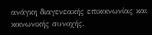ανάγκη διαγενεακής επικοινωνίας και κοινωνικής συνοχής.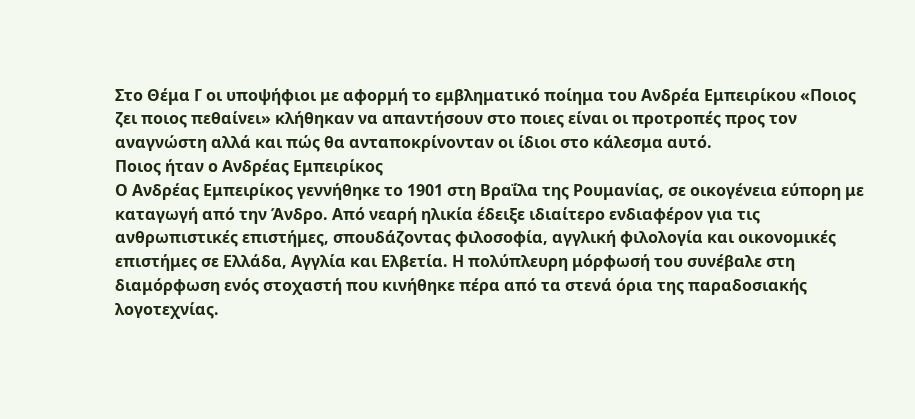Στο Θέμα Γ οι υποψήφιοι με αφορμή το εμβληματικό ποίημα του Ανδρέα Εμπειρίκου «Ποιος ζει ποιος πεθαίνει» κλήθηκαν να απαντήσουν στο ποιες είναι οι προτροπές προς τον αναγνώστη αλλά και πώς θα ανταποκρίνονταν οι ίδιοι στο κάλεσμα αυτό.
Ποιος ήταν ο Ανδρέας Εμπειρίκος
Ο Ανδρέας Εμπειρίκος γεννήθηκε το 1901 στη Βραΐλα της Ρουμανίας, σε οικογένεια εύπορη με καταγωγή από την Άνδρο. Από νεαρή ηλικία έδειξε ιδιαίτερο ενδιαφέρον για τις ανθρωπιστικές επιστήμες, σπουδάζοντας φιλοσοφία, αγγλική φιλολογία και οικονομικές επιστήμες σε Ελλάδα, Αγγλία και Ελβετία. Η πολύπλευρη μόρφωσή του συνέβαλε στη διαμόρφωση ενός στοχαστή που κινήθηκε πέρα από τα στενά όρια της παραδοσιακής λογοτεχνίας.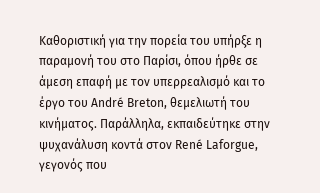Καθοριστική για την πορεία του υπήρξε η παραμονή του στο Παρίσι, όπου ήρθε σε άμεση επαφή με τον υπερρεαλισμό και το έργο του André Breton, θεμελιωτή του κινήματος. Παράλληλα, εκπαιδεύτηκε στην ψυχανάλυση κοντά στον René Laforgue, γεγονός που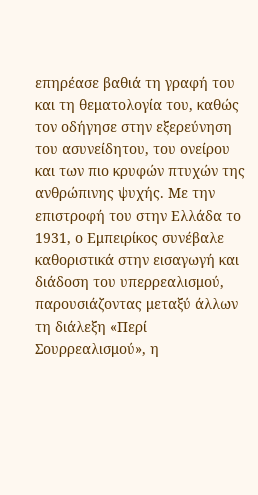επηρέασε βαθιά τη γραφή του και τη θεματολογία του, καθώς τον οδήγησε στην εξερεύνηση του ασυνείδητου, του ονείρου και των πιο κρυφών πτυχών της ανθρώπινης ψυχής. Με την επιστροφή του στην Ελλάδα το 1931, ο Εμπειρίκος συνέβαλε καθοριστικά στην εισαγωγή και διάδοση του υπερρεαλισμού, παρουσιάζοντας μεταξύ άλλων τη διάλεξη «Περί Σουρρεαλισμού», η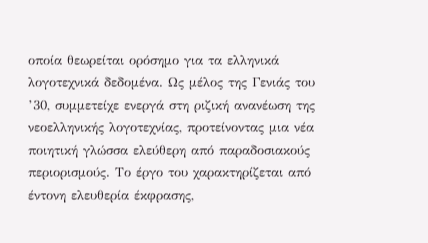οποία θεωρείται ορόσημο για τα ελληνικά λογοτεχνικά δεδομένα. Ως μέλος της Γενιάς του ’30, συμμετείχε ενεργά στη ριζική ανανέωση της νεοελληνικής λογοτεχνίας, προτείνοντας μια νέα ποιητική γλώσσα ελεύθερη από παραδοσιακούς περιορισμούς. Το έργο του χαρακτηρίζεται από έντονη ελευθερία έκφρασης,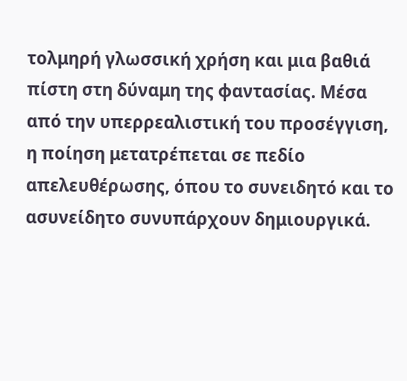τολμηρή γλωσσική χρήση και μια βαθιά πίστη στη δύναμη της φαντασίας. Μέσα από την υπερρεαλιστική του προσέγγιση, η ποίηση μετατρέπεται σε πεδίο απελευθέρωσης, όπου το συνειδητό και το ασυνείδητο συνυπάρχουν δημιουργικά.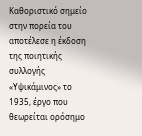Καθοριστικό σημείο στην πορεία του αποτέλεσε η έκδοση της ποιητικής συλλογής «Υψικάμινος» το 1935, έργο που θεωρείται ορόσημο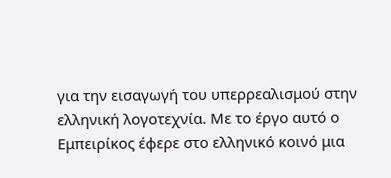για την εισαγωγή του υπερρεαλισμού στην ελληνική λογοτεχνία. Με το έργο αυτό ο Εμπειρίκος έφερε στο ελληνικό κοινό μια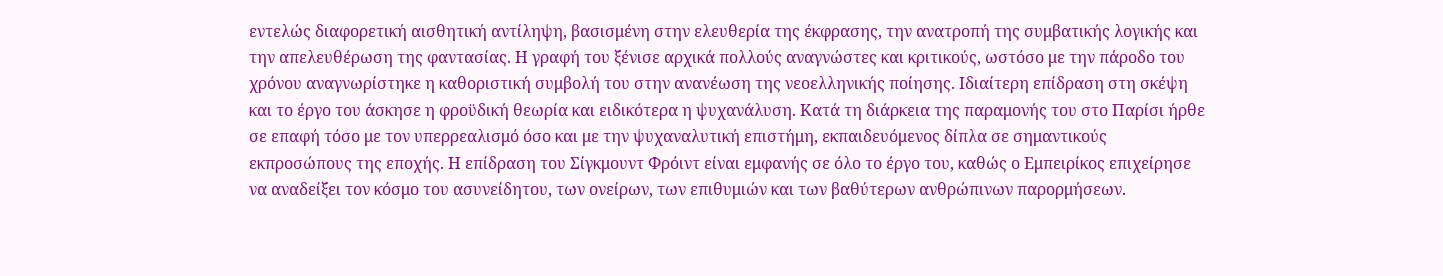εντελώς διαφορετική αισθητική αντίληψη, βασισμένη στην ελευθερία της έκφρασης, την ανατροπή της συμβατικής λογικής και την απελευθέρωση της φαντασίας. Η γραφή του ξένισε αρχικά πολλούς αναγνώστες και κριτικούς, ωστόσο με την πάροδο του χρόνου αναγνωρίστηκε η καθοριστική συμβολή του στην ανανέωση της νεοελληνικής ποίησης. Ιδιαίτερη επίδραση στη σκέψη και το έργο του άσκησε η φροϋδική θεωρία και ειδικότερα η ψυχανάλυση. Κατά τη διάρκεια της παραμονής του στο Παρίσι ήρθε σε επαφή τόσο με τον υπερρεαλισμό όσο και με την ψυχαναλυτική επιστήμη, εκπαιδευόμενος δίπλα σε σημαντικούς εκπροσώπους της εποχής. Η επίδραση του Σίγκμουντ Φρόιντ είναι εμφανής σε όλο το έργο του, καθώς ο Εμπειρίκος επιχείρησε να αναδείξει τον κόσμο του ασυνείδητου, των ονείρων, των επιθυμιών και των βαθύτερων ανθρώπινων παρορμήσεων.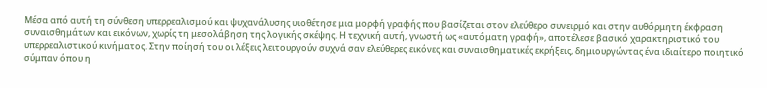Μέσα από αυτή τη σύνθεση υπερρεαλισμού και ψυχανάλυσης υιοθέτησε μια μορφή γραφής που βασίζεται στον ελεύθερο συνειρμό και στην αυθόρμητη έκφραση συναισθημάτων και εικόνων, χωρίς τη μεσολάβηση της λογικής σκέψης. Η τεχνική αυτή, γνωστή ως «αυτόματη γραφή», αποτέλεσε βασικό χαρακτηριστικό του υπερρεαλιστικού κινήματος. Στην ποίησή του οι λέξεις λειτουργούν συχνά σαν ελεύθερες εικόνες και συναισθηματικές εκρήξεις, δημιουργώντας ένα ιδιαίτερο ποιητικό σύμπαν όπου η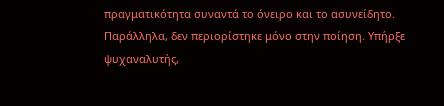πραγματικότητα συναντά το όνειρο και το ασυνείδητο.
Παράλληλα, δεν περιορίστηκε μόνο στην ποίηση. Υπήρξε ψυχαναλυτής,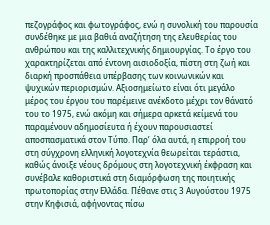πεζογράφος και φωτογράφος, ενώ η συνολική του παρουσία συνδέθηκε με μια βαθιά αναζήτηση της ελευθερίας του ανθρώπου και της καλλιτεχνικής δημιουργίας. Το έργο του χαρακτηρίζεται από έντονη αισιοδοξία, πίστη στη ζωή και διαρκή προσπάθεια υπέρβασης των κοινωνικών και ψυχικών περιορισμών. Αξιοσημείωτο είναι ότι μεγάλο μέρος του έργου του παρέμεινε ανέκδοτο μέχρι τον θάνατό του το 1975, ενώ ακόμη και σήμερα αρκετά κείμενά του παραμένουν αδημοσίευτα ή έχουν παρουσιαστεί αποσπασματικά στον Τύπο. Παρ’ όλα αυτά, η επιρροή του στη σύγχρονη ελληνική λογοτεχνία θεωρείται τεράστια, καθώς άνοιξε νέους δρόμους στη λογοτεχνική έκφραση και συνέβαλε καθοριστικά στη διαμόρφωση της ποιητικής πρωτοπορίας στην Ελλάδα. Πέθανε στις 3 Αυγούστου 1975 στην Κηφισιά, αφήνοντας πίσω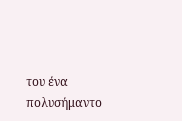του ένα πολυσήμαντο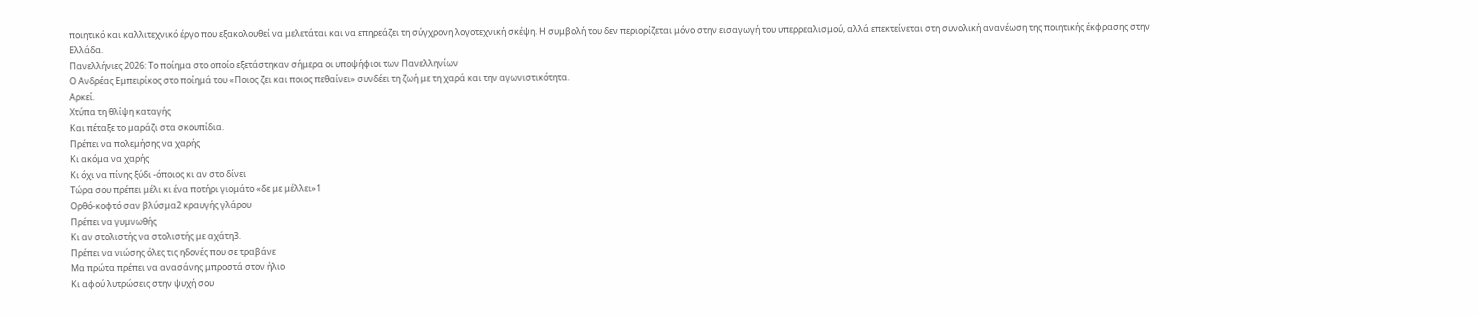ποιητικό και καλλιτεχνικό έργο που εξακολουθεί να μελετάται και να επηρεάζει τη σύγχρονη λογοτεχνική σκέψη. Η συμβολή του δεν περιορίζεται μόνο στην εισαγωγή του υπερρεαλισμού, αλλά επεκτείνεται στη συνολική ανανέωση της ποιητικής έκφρασης στην Ελλάδα.
Πανελλήνιες 2026: Το ποίημα στο οποίο εξετάστηκαν σήμερα οι υποψήφιοι των Πανελληνίων
Ο Ανδρέας Εμπειρίκος στο ποίημά του «Ποιος ζει και ποιος πεθαίνει» συνδέει τη ζωή με τη χαρά και την αγωνιστικότητα.
Αρκεί.
Χτύπα τη θλίψη καταγής
Και πέταξε το μαράζι στα σκουπίδια.
Πρέπει να πολεμήσης να χαρής
Κι ακόμα να χαρής
Κι όχι να πίνης ξύδι -όποιος κι αν στο δίνει
Τώρα σου πρέπει μέλι κι ένα ποτήρι γιομάτο «δε με μέλλει»1
Ορθό-κοφτό σαν βλύσμα2 κραυγής γλάρου
Πρέπει να γυμνωθής
Κι αν στολιστής να στολιστής με αχάτη3.
Πρέπει να νιώσης όλες τις ηδονές που σε τραβάνε
Μα πρώτα πρέπει να ανασάνης μπροστά στον ήλιο
Κι αφού λυτρώσεις στην ψυχή σου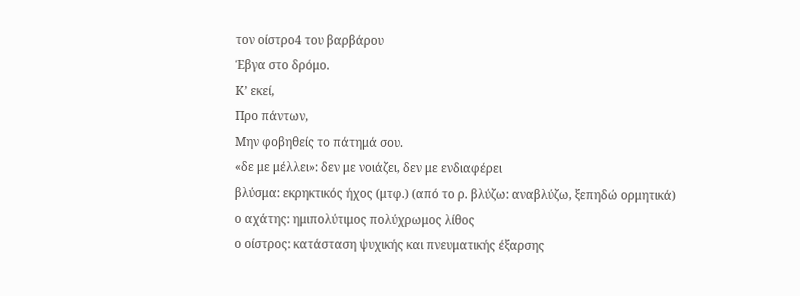τον οίστρο4 του βαρβάρου
Έβγα στο δρόμο.
Κ’ εκεί,
Προ πάντων,
Μην φοβηθείς το πάτημά σου.
«δε με μέλλει»: δεν με νοιάζει, δεν με ενδιαφέρει
βλύσμα: εκρηκτικός ήχος (μτφ.) (από το ρ. βλύζω: αναβλύζω, ξεπηδώ ορμητικά)
ο αχάτης: ημιπολύτιμος πολύχρωμος λίθος
ο οίστρος: κατάσταση ψυχικής και πνευματικής έξαρσης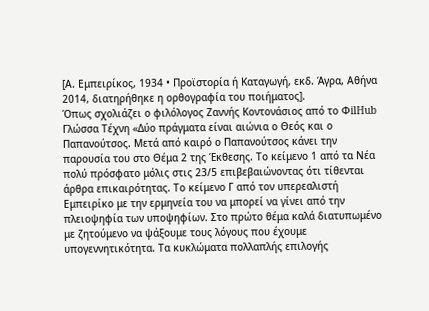[Α. Εμπειρίκος, 1934 • Προϊστορία ή Καταγωγή, εκδ. Άγρα, Αθήνα 2014, διατηρήθηκε η ορθογραφία του ποιήματος].
Όπως σχολιάζει ο φιλόλογος Ζαννής Κοντονάσιος από το ΦilHub Γλώσσα Τέχνη «Δύο πράγματα είναι αιώνια ο Θεός και ο Παπανούτσος. Μετά από καιρό ο Παπανούτσος κάνει την παρουσία του στο Θέμα 2 της Έκθεσης. Το κείμενο 1 από τα Νέα πολύ πρόσφατο μόλις στις 23/5 επιβεβαιώνοντας ότι τίθενται άρθρα επικαιρότητας. Το κείμενο Γ από τον υπερεαλιστή Εμπειρίκο με την ερμηνεία του να μπορεί να γίνει από την πλειοψηφία των υποψηφίων. Στο πρώτο θέμα καλά διατυπωμένο με ζητούμενο να ψάξουμε τους λόγους που έχουμε υπογεννητικότητα. Τα κυκλώματα πολλαπλής επιλογής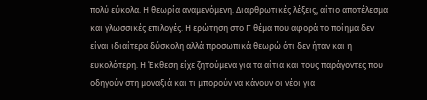πολύ εύκολα. Η θεωρία αναμενόμενη. Διαρθρωτικές λέξεις, αίτιο αποτέλεσμα και γλωσσικές επιλογές. Η ερώτηση στο Γ θέμα που αφορά το ποίημα δεν είναι ιδιαίτερα δύσκολη αλλά προσωπικά θεωρώ ότι δεν ήταν και η ευκολότερη. Η Έκθεση είχε ζητούμενα για τα αίτια και τους παράγοντες που οδηγούν στη μοναξιά και τι μπορούν να κάνουν οι νέοι για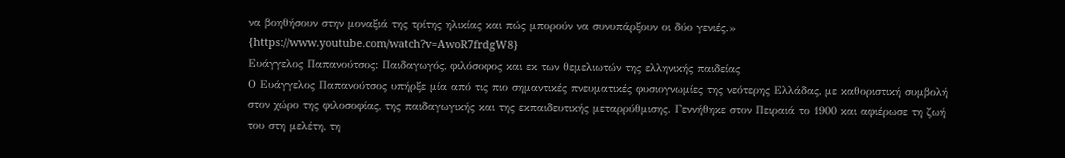να βοηθήσουν στην μοναξιά της τρίτης ηλικίας και πώς μπορούν να συνυπάρξουν οι δύο γενιές.»
{https://www.youtube.com/watch?v=AwoR7frdgW8}
Ευάγγελος Παπανούτσος: Παιδαγωγός, φιλόσοφος και εκ των θεμελιωτών της ελληνικής παιδείας
Ο Ευάγγελος Παπανούτσος υπήρξε μία από τις πιο σημαντικές πνευματικές φυσιογνωμίες της νεότερης Ελλάδας, με καθοριστική συμβολή στον χώρο της φιλοσοφίας, της παιδαγωγικής και της εκπαιδευτικής μεταρρύθμισης. Γεννήθηκε στον Πειραιά το 1900 και αφιέρωσε τη ζωή του στη μελέτη, τη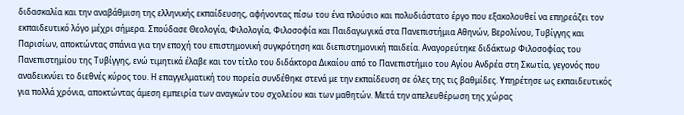διδασκαλία και την αναβάθμιση της ελληνικής εκπαίδευσης, αφήνοντας πίσω του ένα πλούσιο και πολυδιάστατο έργο που εξακολουθεί να επηρεάζει τον εκπαιδευτικό λόγο μέχρι σήμερα. Σπούδασε Θεολογία, Φιλολογία, Φιλοσοφία και Παιδαγωγικά στα Πανεπιστήμια Αθηνών, Βερολίνου, Τυβίγγης και Παρισίων, αποκτώντας σπάνια για την εποχή του επιστημονική συγκρότηση και διεπιστημονική παιδεία. Αναγορεύτηκε διδάκτωρ Φιλοσοφίας του Πανεπιστημίου της Τυβίγγης, ενώ τιμητικά έλαβε και τον τίτλο του διδάκτορα Δικαίου από το Πανεπιστήμιο του Αγίου Ανδρέα στη Σκωτία, γεγονός που αναδεικνύει το διεθνές κύρος του. Η επαγγελματική του πορεία συνδέθηκε στενά με την εκπαίδευση σε όλες της τις βαθμίδες. Υπηρέτησε ως εκπαιδευτικός για πολλά χρόνια, αποκτώντας άμεση εμπειρία των αναγκών του σχολείου και των μαθητών. Μετά την απελευθέρωση της χώρας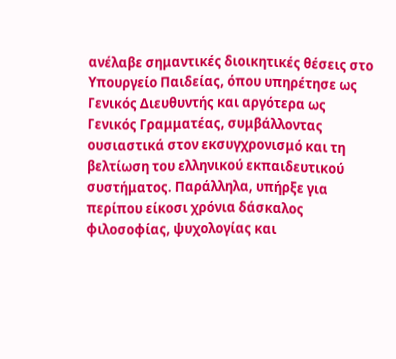ανέλαβε σημαντικές διοικητικές θέσεις στο Υπουργείο Παιδείας, όπου υπηρέτησε ως Γενικός Διευθυντής και αργότερα ως Γενικός Γραμματέας, συμβάλλοντας ουσιαστικά στον εκσυγχρονισμό και τη βελτίωση του ελληνικού εκπαιδευτικού συστήματος. Παράλληλα, υπήρξε για περίπου είκοσι χρόνια δάσκαλος φιλοσοφίας, ψυχολογίας και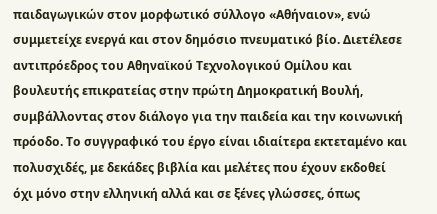παιδαγωγικών στον μορφωτικό σύλλογο «Αθήναιον», ενώ συμμετείχε ενεργά και στον δημόσιο πνευματικό βίο. Διετέλεσε αντιπρόεδρος του Αθηναϊκού Τεχνολογικού Ομίλου και βουλευτής επικρατείας στην πρώτη Δημοκρατική Βουλή, συμβάλλοντας στον διάλογο για την παιδεία και την κοινωνική πρόοδο. Το συγγραφικό του έργο είναι ιδιαίτερα εκτεταμένο και πολυσχιδές, με δεκάδες βιβλία και μελέτες που έχουν εκδοθεί όχι μόνο στην ελληνική αλλά και σε ξένες γλώσσες, όπως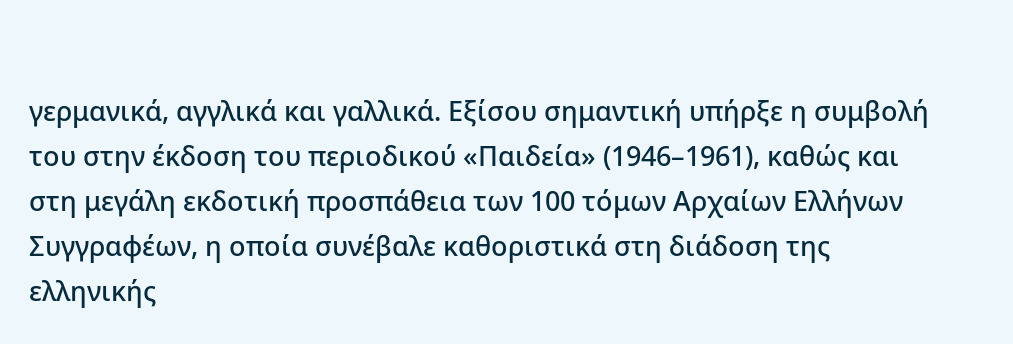γερμανικά, αγγλικά και γαλλικά. Εξίσου σημαντική υπήρξε η συμβολή του στην έκδοση του περιοδικού «Παιδεία» (1946–1961), καθώς και στη μεγάλη εκδοτική προσπάθεια των 100 τόμων Αρχαίων Ελλήνων Συγγραφέων, η οποία συνέβαλε καθοριστικά στη διάδοση της ελληνικής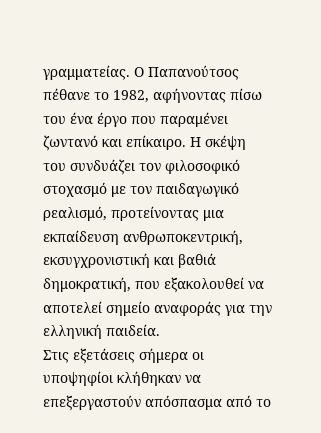γραμματείας. Ο Παπανούτσος πέθανε το 1982, αφήνοντας πίσω του ένα έργο που παραμένει ζωντανό και επίκαιρο. Η σκέψη του συνδυάζει τον φιλοσοφικό στοχασμό με τον παιδαγωγικό ρεαλισμό, προτείνοντας μια εκπαίδευση ανθρωποκεντρική, εκσυγχρονιστική και βαθιά δημοκρατική, που εξακολουθεί να αποτελεί σημείο αναφοράς για την ελληνική παιδεία.
Στις εξετάσεις σήμερα οι υποψηφίοι κλήθηκαν να επεξεργαστούν απόσπασμα από το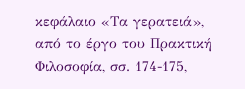κεφάλαιο «Τα γερατειά», από το έργο του Πρακτική Φιλοσοφία, σσ. 174-175,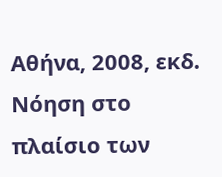Αθήνα, 2008, εκδ. Νόηση στο πλαίσιο των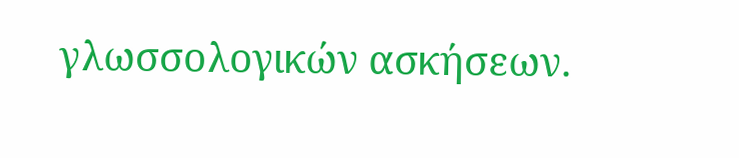γλωσσολογικών ασκήσεων.